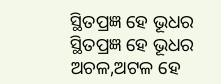ସ୍ଥିତପ୍ରଜ୍ଞ ହେ ଭୂଧର
ସ୍ଥିତପ୍ରଜ୍ଞ ହେ ଭୂଧର
ଅଚଳ,ଅଟଳ ହେ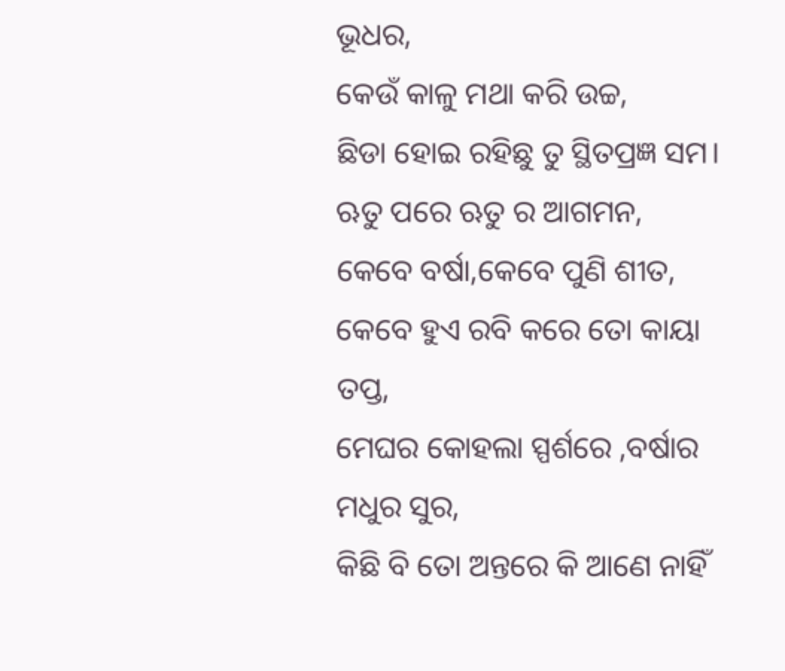ଭୂଧର,
କେଉଁ କାଳୁ ମଥା କରି ଉଚ୍ଚ,
ଛିଡା ହୋଇ ରହିଛୁ ତୁ ସ୍ଥିତପ୍ରଜ୍ଞ ସମ।
ଋତୁ ପରେ ଋତୁ ର ଆଗମନ,
କେବେ ବର୍ଷା,କେବେ ପୁଣି ଶୀତ,
କେବେ ହୁଏ ରବି କରେ ତୋ କାୟା ତପ୍ତ,
ମେଘର କୋହଲା ସ୍ପର୍ଶରେ ,ବର୍ଷାର ମଧୁର ସୁର,
କିଛି ବି ତୋ ଅନ୍ତରେ କି ଆଣେ ନାହିଁ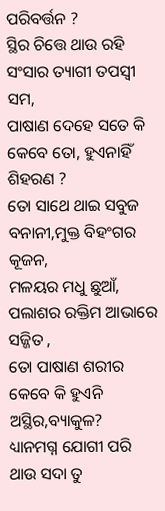ପରିବର୍ତ୍ତନ ?
ସ୍ଥିର ଚିତ୍ତେ ଥାଉ ରହି ସଂସାର ତ୍ୟାଗୀ ତପସ୍ୱୀ ସମ,
ପାଷାଣ ଦେହେ ସତେ କି କେବେ ତୋ, ହୁଏନାହିଁ ଶିହରଣ ?
ତୋ ସାଥେ ଥାଇ ସବୁଜ ବନାନୀ,ମୁକ୍ତ ବିହଂଗର କୂଜନ,
ମଳୟର ମଧୁ ଛୁଆଁ, ପଲାଶର ରକ୍ତିମ ଆଭାରେ ସଜ୍ଜିତ ,
ତୋ ପାଷାଣ ଶରୀର କେବେ କି ହୁଏନି ଅସ୍ଥିର,ବ୍ୟାକୁଳ?
ଧ୍ୟାନମଗ୍ନ ଯୋଗୀ ପରି ଥାଉ ସଦା ତୁ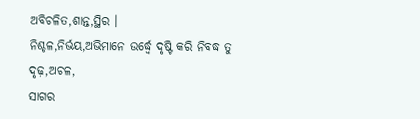ଅବିଚଳିତ,ଶାନ୍ତ,ସ୍ଥିର ।
ନିଶ୍ଚଳ,ନିର୍ଭୟ,ଅଭିମାନେ ଉର୍ଦ୍ଧ୍ବେ ଦୃଷ୍ଟି କରି ନିବଦ୍ଧ ତୁ ଦୃଢ଼,ଅଚଳ,
ସାଗର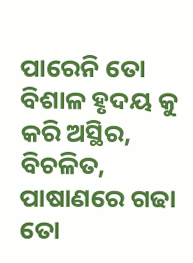ପାରେନି ତୋ ବିଶାଳ ହୃଦୟ କୁ କରି ଅସ୍ଥିର, ବିଚଳିତ,
ପାଷାଣରେ ଗଢା ତୋ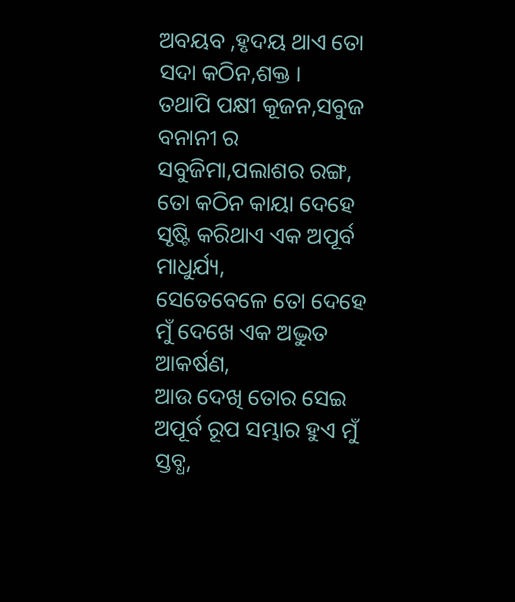ଅବୟବ ,ହୃଦୟ ଥାଏ ତୋ ସଦା କଠିନ,ଶକ୍ତ ।
ତଥାପି ପକ୍ଷୀ କୂଜନ,ସବୁଜ ବନାନୀ ର ସବୁଜିମା,ପଲାଶର ରଙ୍ଗ,
ତୋ କଠିନ କାୟା ଦେହେ ସୃଷ୍ଟି କରିଥାଏ ଏକ ଅପୂର୍ବ ମାଧୁର୍ଯ୍ୟ,
ସେତେବେଳେ ତୋ ଦେହେ ମୁଁ ଦେଖେ ଏକ ଅଦ୍ଭୁତ ଆକର୍ଷଣ,
ଆଉ ଦେଖି ତୋର ସେଇ ଅପୂର୍ବ ରୂପ ସମ୍ଭାର ହୁଏ ମୁଁ ସ୍ତବ୍ଧ,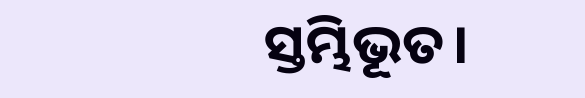ସ୍ତମ୍ଭିଭୂତ।